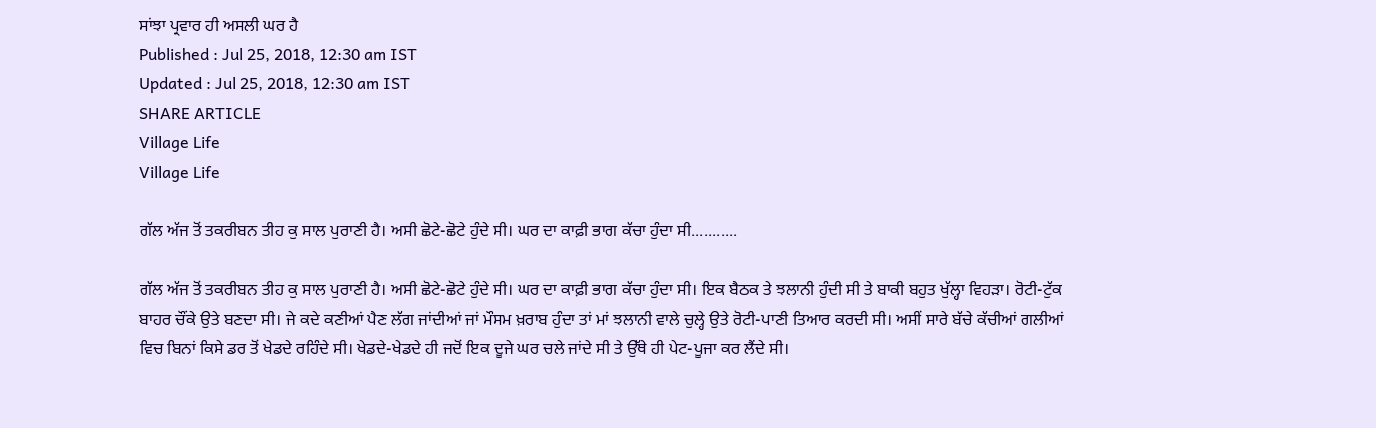ਸਾਂਝਾ ਪ੍ਰਵਾਰ ਹੀ ਅਸਲੀ ਘਰ ਹੈ
Published : Jul 25, 2018, 12:30 am IST
Updated : Jul 25, 2018, 12:30 am IST
SHARE ARTICLE
Village Life
Village Life

ਗੱਲ ਅੱਜ ਤੋਂ ਤਕਰੀਬਨ ਤੀਹ ਕੁ ਸਾਲ ਪੁਰਾਣੀ ਹੈ। ਅਸੀ ਛੋਟੇ-ਛੋਟੇ ਹੁੰਦੇ ਸੀ। ਘਰ ਦਾ ਕਾਫ਼ੀ ਭਾਗ ਕੱਚਾ ਹੁੰਦਾ ਸੀ...........

ਗੱਲ ਅੱਜ ਤੋਂ ਤਕਰੀਬਨ ਤੀਹ ਕੁ ਸਾਲ ਪੁਰਾਣੀ ਹੈ। ਅਸੀ ਛੋਟੇ-ਛੋਟੇ ਹੁੰਦੇ ਸੀ। ਘਰ ਦਾ ਕਾਫ਼ੀ ਭਾਗ ਕੱਚਾ ਹੁੰਦਾ ਸੀ। ਇਕ ਬੈਠਕ ਤੇ ਝਲਾਨੀ ਹੁੰਦੀ ਸੀ ਤੇ ਬਾਕੀ ਬਹੁਤ ਖੁੱਲ੍ਹਾ ਵਿਹੜਾ। ਰੋਟੀ-ਟੁੱਕ ਬਾਹਰ ਚੌਂਕੇ ਉਤੇ ਬਣਦਾ ਸੀ। ਜੇ ਕਦੇ ਕਣੀਆਂ ਪੈਣ ਲੱਗ ਜਾਂਦੀਆਂ ਜਾਂ ਮੌਸਮ ਖ਼ਰਾਬ ਹੁੰਦਾ ਤਾਂ ਮਾਂ ਝਲਾਨੀ ਵਾਲੇ ਚੁਲ੍ਹੇ ਉਤੇ ਰੋਟੀ-ਪਾਣੀ ਤਿਆਰ ਕਰਦੀ ਸੀ। ਅਸੀਂ ਸਾਰੇ ਬੱਚੇ ਕੱਚੀਆਂ ਗਲੀਆਂ ਵਿਚ ਬਿਨਾਂ ਕਿਸੇ ਡਰ ਤੋਂ ਖੇਡਦੇ ਰਹਿੰਦੇ ਸੀ। ਖੇਡਦੇ-ਖੇਡਦੇ ਹੀ ਜਦੋਂ ਇਕ ਦੂਜੇ ਘਰ ਚਲੇ ਜਾਂਦੇ ਸੀ ਤੇ ਉੱਥੇ ਹੀ ਪੇਟ-ਪੂਜਾ ਕਰ ਲੈਂਦੇ ਸੀ।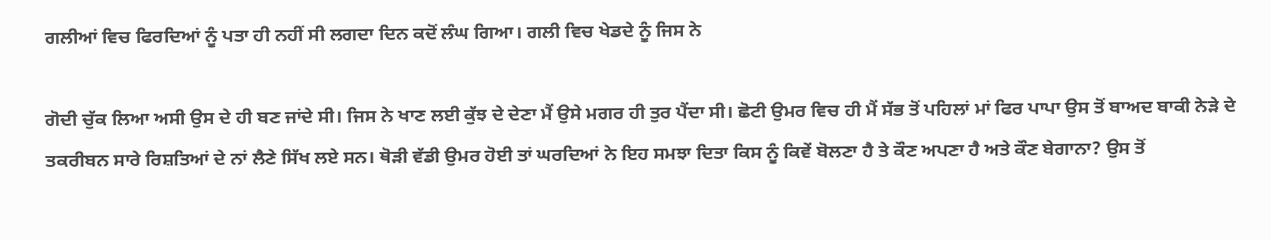ਗਲੀਆਂ ਵਿਚ ਫਿਰਦਿਆਂ ਨੂੰ ਪਤਾ ਹੀ ਨਹੀਂ ਸੀ ਲਗਦਾ ਦਿਨ ਕਦੋਂ ਲੰਘ ਗਿਆ। ਗਲੀ ਵਿਚ ਖੇਡਦੇ ਨੂੰ ਜਿਸ ਨੇ

ਗੋਦੀ ਚੁੱਕ ਲਿਆ ਅਸੀ ਉਸ ਦੇ ਹੀ ਬਣ ਜਾਂਦੇ ਸੀ। ਜਿਸ ਨੇ ਖਾਣ ਲਈ ਕੁੱਝ ਦੇ ਦੇਣਾ ਮੈਂ ਉਸੇ ਮਗਰ ਹੀ ਤੁਰ ਪੈਂਦਾ ਸੀ। ਛੋਟੀ ਉਮਰ ਵਿਚ ਹੀ ਮੈਂ ਸੱਭ ਤੋਂ ਪਹਿਲਾਂ ਮਾਂ ਫਿਰ ਪਾਪਾ ਉਸ ਤੋਂ ਬਾਅਦ ਬਾਕੀ ਨੇੜੇ ਦੇ ਤਕਰੀਬਨ ਸਾਰੇ ਰਿਸ਼ਤਿਆਂ ਦੇ ਨਾਂ ਲੈਣੇ ਸਿੱਖ ਲਏ ਸਨ। ਥੋੜੀ ਵੱਡੀ ਉਮਰ ਹੋਈ ਤਾਂ ਘਰਦਿਆਂ ਨੇ ਇਹ ਸਮਝਾ ਦਿਤਾ ਕਿਸ ਨੂੰ ਕਿਵੇਂ ਬੋਲਣਾ ਹੈ ਤੇ ਕੌਣ ਅਪਣਾ ਹੈ ਅਤੇ ਕੌਣ ਬੇਗਾਨਾ? ਉਸ ਤੋਂ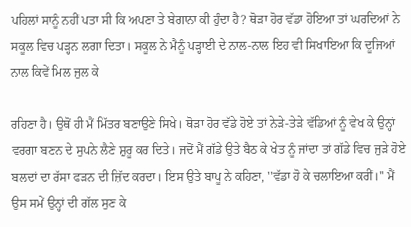ਪਹਿਲਾਂ ਸਾਨੂੰ ਨਹੀਂ ਪਤਾ ਸੀ ਕਿ ਅਪਣਾ ਤੇ ਬੇਗਾਨਾ ਕੀ ਹੁੰਦਾ ਹੈ? ਥੋੜਾ ਹੋਰ ਵੱਡਾ ਹੋਇਆ ਤਾਂ ਘਰਦਿਆਂ ਨੇ ਸਕੂਲ ਵਿਚ ਪੜ੍ਹਨ ਲਗਾ ਦਿਤਾ। ਸਕੂਲ ਨੇ ਮੈਨੂੰ ਪੜ੍ਹਾਈ ਦੇ ਨਾਲ-ਨਾਲ ਇਹ ਵੀ ਸਿਖਾਇਆ ਕਿ ਦੂਜਿਆਂ ਨਾਲ ਕਿਵੇਂ ਮਿਲ ਜੁਲ ਕੇ

ਰਹਿਣਾ ਹੈ। ਉਥੋਂ ਹੀ ਮੈਂ ਮਿੱਤਰ ਬਣਾਉਣੇ ਸਿਖੇ। ਥੋੜਾ ਹੋਰ ਵੱਡੇ ਹੋਏ ਤਾਂ ਨੇੜੇ-ਤੇੜੇ ਵੱਡਿਆਂ ਨੂੰ ਵੇਖ ਕੇ ਉਨ੍ਹਾਂ ਵਰਗਾ ਬਣਨ ਦੇ ਸੁਪਨੇ ਲੈਣੇ ਸ਼ੁਰੂ ਕਰ ਦਿਤੇ। ਜਦੋਂ ਮੈਂ ਗੱਡੇ ਉਤੇ ਬੈਠ ਕੇ ਖੇਤ ਨੂੰ ਜਾਂਦਾ ਤਾਂ ਗੱਡੇ ਵਿਚ ਜੁੜੇ ਹੋਏ ਬਲਦਾਂ ਦਾ ਰੱਸਾ ਫੜਨ ਦੀ ਜ਼ਿੱਦ ਕਰਦਾ। ਇਸ ਉਤੇ ਬਾਪੂ ਨੇ ਕਹਿਣਾ, ''ਵੱਡਾ ਹੋ ਕੇ ਚਲਾਇਆ ਕਰੀਂ।'' ਮੈਂ ਉਸ ਸਮੇਂ ਉਨ੍ਹਾਂ ਦੀ ਗੱਲ ਸੁਣ ਕੇ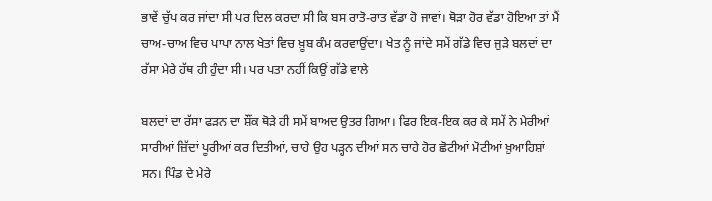ਭਾਵੇਂ ਚੁੱਪ ਕਰ ਜਾਂਦਾ ਸੀ ਪਰ ਦਿਲ ਕਰਦਾ ਸੀ ਕਿ ਬਸ ਰਾਤੋ-ਰਾਤ ਵੱਡਾ ਹੋ ਜਾਵਾਂ। ਥੋੜਾ ਹੋਰ ਵੱਡਾ ਹੋਇਆ ਤਾਂ ਮੈਂ ਚਾਅ-ਚਾਅ ਵਿਚ ਪਾਪਾ ਨਾਲ ਖੇਤਾਂ ਵਿਚ ਖ਼ੂਬ ਕੰਮ ਕਰਵਾਉਂਦਾ। ਖੇਤ ਨੂੰ ਜਾਂਦੇ ਸਮੇਂ ਗੱਡੇ ਵਿਚ ਜੁੜੇ ਬਲਦਾਂ ਦਾ ਰੱਸਾ ਮੇਰੇ ਹੱਥ ਹੀ ਹੁੰਦਾ ਸੀ। ਪਰ ਪਤਾ ਨਹੀਂ ਕਿਉਂ ਗੱਡੇ ਵਾਲੇ

ਬਲਦਾਂ ਦਾ ਰੱਸਾ ਫੜਨ ਦਾ ਸ਼ੌਂਕ ਥੋੜੇ ਹੀ ਸਮੇਂ ਬਾਅਦ ਉਤਰ ਗਿਆ। ਫਿਰ ਇਕ-ਇਕ ਕਰ ਕੇ ਸਮੇਂ ਨੇ ਮੇਰੀਆਂ ਸਾਰੀਆਂ ਜ਼ਿੱਦਾਂ ਪੂਰੀਆਂ ਕਰ ਦਿਤੀਆਂ, ਚਾਹੇ ਉਹ ਪੜ੍ਹਨ ਦੀਆਂ ਸਨ ਚਾਹੇ ਹੋਰ ਛੋਟੀਆਂ ਮੋਟੀਆਂ ਖ਼ੁਆਹਿਸ਼ਾਂ ਸਨ। ਪਿੰਡ ਦੇ ਮੇਰੇ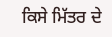ਕਿਸੇ ਮਿੱਤਰ ਦੇ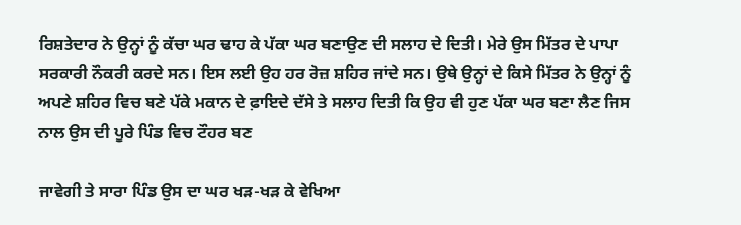ਰਿਸ਼ਤੇਦਾਰ ਨੇ ਉਨ੍ਹਾਂ ਨੂੰ ਕੱਚਾ ਘਰ ਢਾਹ ਕੇ ਪੱਕਾ ਘਰ ਬਣਾਉਣ ਦੀ ਸਲਾਹ ਦੇ ਦਿਤੀ। ਮੇਰੇ ਉਸ ਮਿੱਤਰ ਦੇ ਪਾਪਾ ਸਰਕਾਰੀ ਨੌਕਰੀ ਕਰਦੇ ਸਨ। ਇਸ ਲਈ ਉਹ ਹਰ ਰੋਜ਼ ਸ਼ਹਿਰ ਜਾਂਦੇ ਸਨ। ਉਥੇ ਉਨ੍ਹਾਂ ਦੇ ਕਿਸੇ ਮਿੱਤਰ ਨੇ ਉਨ੍ਹਾਂ ਨੂੰ ਅਪਣੇ ਸ਼ਹਿਰ ਵਿਚ ਬਣੇ ਪੱਕੇ ਮਕਾਨ ਦੇ ਫ਼ਾਇਦੇ ਦੱਸੇ ਤੇ ਸਲਾਹ ਦਿਤੀ ਕਿ ਉਹ ਵੀ ਹੁਣ ਪੱਕਾ ਘਰ ਬਣਾ ਲੈਣ ਜਿਸ ਨਾਲ ਉਸ ਦੀ ਪੂਰੇ ਪਿੰਡ ਵਿਚ ਟੌਹਰ ਬਣ

ਜਾਵੇਗੀ ਤੇ ਸਾਰਾ ਪਿੰਡ ਉਸ ਦਾ ਘਰ ਖੜ-ਖੜ ਕੇ ਵੇਖਿਆ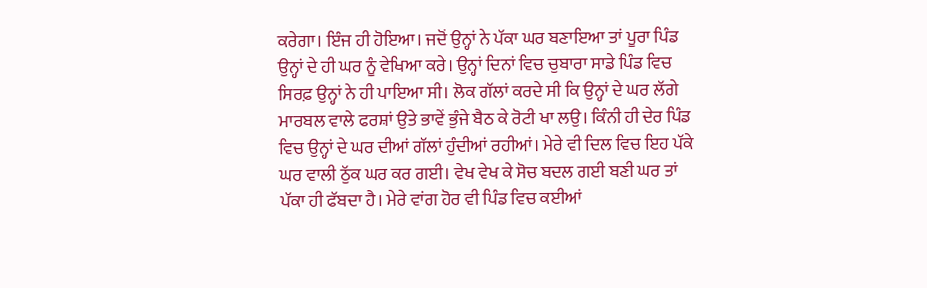ਕਰੇਗਾ। ਇੰਜ ਹੀ ਹੋਇਆ। ਜਦੋਂ ਉਨ੍ਹਾਂ ਨੇ ਪੱਕਾ ਘਰ ਬਣਾਇਆ ਤਾਂ ਪੂਰਾ ਪਿੰਡ ਉਨ੍ਹਾਂ ਦੇ ਹੀ ਘਰ ਨੂੰ ਵੇਖਿਆ ਕਰੇ। ਉਨ੍ਹਾਂ ਦਿਨਾਂ ਵਿਚ ਚੁਬਾਰਾ ਸਾਡੇ ਪਿੰਡ ਵਿਚ ਸਿਰਫ਼ ਉਨ੍ਹਾਂ ਨੇ ਹੀ ਪਾਇਆ ਸੀ। ਲੋਕ ਗੱਲਾਂ ਕਰਦੇ ਸੀ ਕਿ ਉਨ੍ਹਾਂ ਦੇ ਘਰ ਲੱਗੇ ਮਾਰਬਲ ਵਾਲੇ ਫਰਸ਼ਾਂ ਉਤੇ ਭਾਵੇਂ ਭੁੰਜੇ ਬੈਠ ਕੇ ਰੋਟੀ ਖਾ ਲਉ। ਕਿੰਨੀ ਹੀ ਦੇਰ ਪਿੰਡ ਵਿਚ ਉਨ੍ਹਾਂ ਦੇ ਘਰ ਦੀਆਂ ਗੱਲਾਂ ਹੁੰਦੀਆਂ ਰਹੀਆਂ। ਮੇਰੇ ਵੀ ਦਿਲ ਵਿਚ ਇਹ ਪੱਕੇ ਘਰ ਵਾਲੀ ਠੁੱਕ ਘਰ ਕਰ ਗਈ। ਵੇਖ ਵੇਖ ਕੇ ਸੋਚ ਬਦਲ ਗਈ ਬਣੀ ਘਰ ਤਾਂ ਪੱਕਾ ਹੀ ਫੱਬਦਾ ਹੈ। ਮੇਰੇ ਵਾਂਗ ਹੋਰ ਵੀ ਪਿੰਡ ਵਿਚ ਕਈਆਂ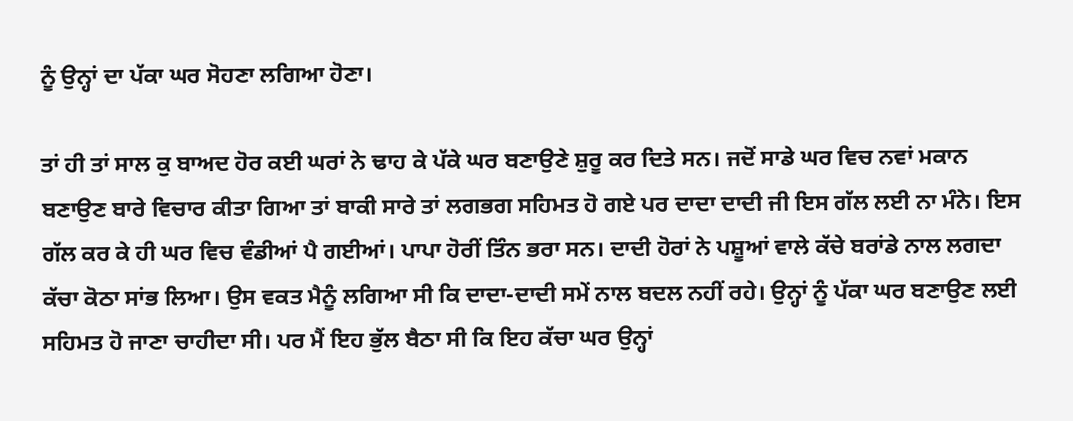ਨੂੰ ਉਨ੍ਹਾਂ ਦਾ ਪੱਕਾ ਘਰ ਸੋਹਣਾ ਲਗਿਆ ਹੋਣਾ।

ਤਾਂ ਹੀ ਤਾਂ ਸਾਲ ਕੁ ਬਾਅਦ ਹੋਰ ਕਈ ਘਰਾਂ ਨੇ ਢਾਹ ਕੇ ਪੱਕੇ ਘਰ ਬਣਾਉਣੇ ਸ਼ੁਰੂ ਕਰ ਦਿਤੇ ਸਨ। ਜਦੋਂ ਸਾਡੇ ਘਰ ਵਿਚ ਨਵਾਂ ਮਕਾਨ ਬਣਾਉਣ ਬਾਰੇ ਵਿਚਾਰ ਕੀਤਾ ਗਿਆ ਤਾਂ ਬਾਕੀ ਸਾਰੇ ਤਾਂ ਲਗਭਗ ਸਹਿਮਤ ਹੋ ਗਏ ਪਰ ਦਾਦਾ ਦਾਦੀ ਜੀ ਇਸ ਗੱਲ ਲਈ ਨਾ ਮੰਨੇ। ਇਸ ਗੱਲ ਕਰ ਕੇ ਹੀ ਘਰ ਵਿਚ ਵੰਡੀਆਂ ਪੈ ਗਈਆਂ। ਪਾਪਾ ਹੋਰੀਂ ਤਿੰਨ ਭਰਾ ਸਨ। ਦਾਦੀ ਹੋਰਾਂ ਨੇ ਪਸ਼ੂਆਂ ਵਾਲੇ ਕੱਚੇ ਬਰਾਂਡੇ ਨਾਲ ਲਗਦਾ ਕੱਚਾ ਕੋਠਾ ਸਾਂਭ ਲਿਆ। ਉਸ ਵਕਤ ਮੈਨੂੰ ਲਗਿਆ ਸੀ ਕਿ ਦਾਦਾ-ਦਾਦੀ ਸਮੇਂ ਨਾਲ ਬਦਲ ਨਹੀਂ ਰਹੇ। ਉਨ੍ਹਾਂ ਨੂੰ ਪੱਕਾ ਘਰ ਬਣਾਉਣ ਲਈ ਸਹਿਮਤ ਹੋ ਜਾਣਾ ਚਾਹੀਦਾ ਸੀ। ਪਰ ਮੈਂ ਇਹ ਭੁੱਲ ਬੈਠਾ ਸੀ ਕਿ ਇਹ ਕੱਚਾ ਘਰ ਉਨ੍ਹਾਂ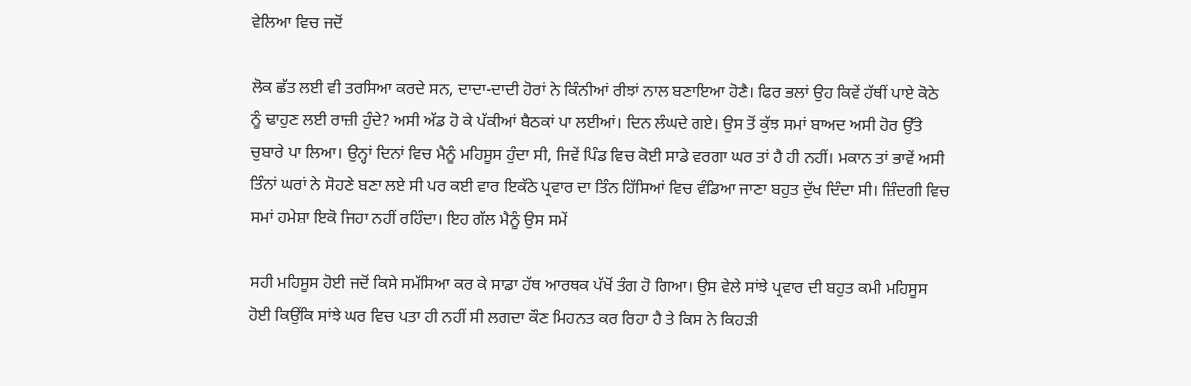ਵੇਲਿਆ ਵਿਚ ਜਦੋਂ

ਲੋਕ ਛੱਤ ਲਈ ਵੀ ਤਰਸਿਆ ਕਰਦੇ ਸਨ, ਦਾਦਾ-ਦਾਦੀ ਹੋਰਾਂ ਨੇ ਕਿੰਨੀਆਂ ਰੀਝਾਂ ਨਾਲ ਬਣਾਇਆ ਹੋਣੈ। ਫਿਰ ਭਲਾਂ ਉਹ ਕਿਵੇਂ ਹੱਥੀਂ ਪਾਏ ਕੋਠੇ ਨੂੰ ਢਾਹੁਣ ਲਈ ਰਾਜ਼ੀ ਹੁੰਦੇ? ਅਸੀ ਅੱਡ ਹੋ ਕੇ ਪੱਕੀਆਂ ਬੈਠਕਾਂ ਪਾ ਲਈਆਂ। ਦਿਨ ਲੰਘਦੇ ਗਏ। ਉਸ ਤੋਂ ਕੁੱਝ ਸਮਾਂ ਬਾਅਦ ਅਸੀ ਹੋਰ ਉੱਤੇ ਚੁਬਾਰੇ ਪਾ ਲਿਆ। ਉਨ੍ਹਾਂ ਦਿਨਾਂ ਵਿਚ ਮੈਨੂੰ ਮਹਿਸੂਸ ਹੁੰਦਾ ਸੀ, ਜਿਵੇਂ ਪਿੰਡ ਵਿਚ ਕੋਈ ਸਾਡੇ ਵਰਗਾ ਘਰ ਤਾਂ ਹੈ ਹੀ ਨਹੀਂ। ਮਕਾਨ ਤਾਂ ਭਾਵੇਂ ਅਸੀ ਤਿੰਨਾਂ ਘਰਾਂ ਨੇ ਸੋਹਣੇ ਬਣਾ ਲਏ ਸੀ ਪਰ ਕਈ ਵਾਰ ਇਕੱਠੇ ਪ੍ਰਵਾਰ ਦਾ ਤਿੰਨ ਹਿੱਸਿਆਂ ਵਿਚ ਵੰਡਿਆ ਜਾਣਾ ਬਹੁਤ ਦੁੱਖ ਦਿੰਦਾ ਸੀ। ਜ਼ਿੰਦਗੀ ਵਿਚ ਸਮਾਂ ਹਮੇਸ਼ਾ ਇਕੋ ਜਿਹਾ ਨਹੀਂ ਰਹਿੰਦਾ। ਇਹ ਗੱਲ ਮੈਨੂੰ ਉਸ ਸਮੇਂ

ਸਹੀ ਮਹਿਸੂਸ ਹੋਈ ਜਦੋਂ ਕਿਸੇ ਸਮੱਸਿਆ ਕਰ ਕੇ ਸਾਡਾ ਹੱਥ ਆਰਥਕ ਪੱਖੋਂ ਤੰਗ ਹੋ ਗਿਆ। ਉਸ ਵੇਲੇ ਸਾਂਝੇ ਪ੍ਰਵਾਰ ਦੀ ਬਹੁਤ ਕਮੀ ਮਹਿਸੂਸ ਹੋਈ ਕਿਉਂਕਿ ਸਾਂਝੇ ਘਰ ਵਿਚ ਪਤਾ ਹੀ ਨਹੀਂ ਸੀ ਲਗਦਾ ਕੌਣ ਮਿਹਨਤ ਕਰ ਰਿਹਾ ਹੈ ਤੇ ਕਿਸ ਨੇ ਕਿਹੜੀ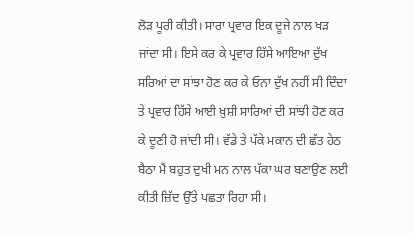ਲੋੜ ਪੂਰੀ ਕੀਤੀ। ਸਾਰਾ ਪ੍ਰਵਾਰ ਇਕ ਦੂਜੇ ਨਾਲ ਖੜ ਜਾਂਦਾ ਸੀ। ਇਸੇ ਕਰ ਕੇ ਪ੍ਰਵਾਰ ਹਿੱਸੇ ਆਇਆ ਦੁੱਖ ਸਰਿਆਂ ਦਾ ਸਾਂਝਾ ਹੋਣ ਕਰ ਕੇ ਓਨਾ ਦੁੱਖ ਨਹੀਂ ਸੀ ਦਿੰਦਾ ਤੇ ਪ੍ਰਵਾਰ ਹਿੱਸੇ ਆਈ ਖ਼ੁਸ਼ੀ ਸਾਰਿਆਂ ਦੀ ਸਾਂਝੀ ਹੋਣ ਕਰ ਕੇ ਦੂਣੀ ਹੋ ਜਾਂਦੀ ਸੀ। ਵੱਡੇ ਤੇ ਪੱਕੇ ਮਕਾਨ ਦੀ ਛੱਤ ਹੇਠ ਬੈਠਾ ਮੈਂ ਬਹੁਤ ਦੁਖੀ ਮਨ ਨਾਲ ਪੱਕਾ ਘਰ ਬਣਾਉਣ ਲਈ ਕੀਤੀ ਜ਼ਿੱਦ ਉੱਤੇ ਪਛਤਾ ਰਿਹਾ ਸੀ।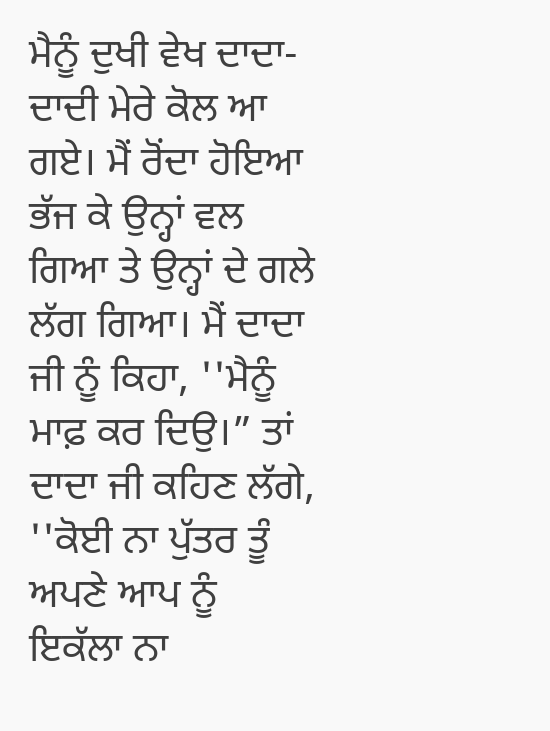ਮੈਨੂੰ ਦੁਖੀ ਵੇਖ ਦਾਦਾ-ਦਾਦੀ ਮੇਰੇ ਕੋਲ ਆ ਗਏ। ਮੈਂ ਰੋਂਦਾ ਹੋਇਆ ਭੱਜ ਕੇ ਉਨ੍ਹਾਂ ਵਲ ਗਿਆ ਤੇ ਉਨ੍ਹਾਂ ਦੇ ਗਲੇ ਲੱਗ ਗਿਆ। ਮੈਂ ਦਾਦਾ ਜੀ ਨੂੰ ਕਿਹਾ, ''ਮੈਨੂੰ ਮਾਫ਼ ਕਰ ਦਿਉ।” ਤਾਂ ਦਾਦਾ ਜੀ ਕਹਿਣ ਲੱਗੇ, ''ਕੋਈ ਨਾ ਪੁੱਤਰ ਤੂੰ ਅਪਣੇ ਆਪ ਨੂੰ ਇਕੱਲਾ ਨਾ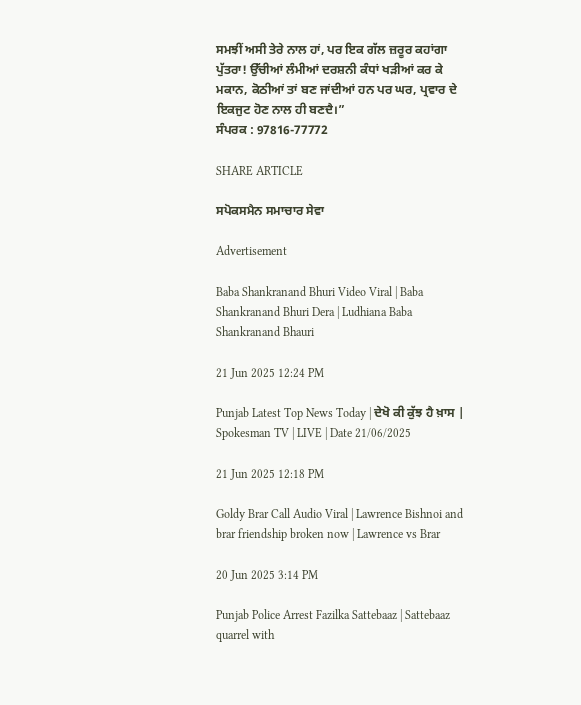ਸਮਝੀਂ ਅਸੀ ਤੇਰੇ ਨਾਲ ਹਾਂ, ਪਰ ਇਕ ਗੱਲ ਜ਼ਰੂਰ ਕਹਾਂਗਾ ਪੁੱਤਰਾ! ਉੱਚੀਆਂ ਲੰਮੀਆਂ ਦਰਸ਼ਨੀ ਕੰਧਾਂ ਖੜੀਆਂ ਕਰ ਕੇ ਮਕਾਨ, ਕੋਠੀਆਂ ਤਾਂ ਬਣ ਜਾਂਦੀਆਂ ਹਨ ਪਰ ਘਰ, ਪ੍ਰਵਾਰ ਦੇ ਇਕਜੁਟ ਹੋਣ ਨਾਲ ਹੀ ਬਣਦੈ।”
ਸੰਪਰਕ : 97816-77772

SHARE ARTICLE

ਸਪੋਕਸਮੈਨ ਸਮਾਚਾਰ ਸੇਵਾ

Advertisement

Baba Shankranand Bhuri Video Viral | Baba Shankranand Bhuri Dera | Ludhiana Baba Shankranand Bhauri

21 Jun 2025 12:24 PM

Punjab Latest Top News Today | ਦੇਖੋ ਕੀ ਕੁੱਝ ਹੈ ਖ਼ਾਸ | Spokesman TV | LIVE | Date 21/06/2025

21 Jun 2025 12:18 PM

Goldy Brar Call Audio Viral | Lawrence Bishnoi and brar friendship broken now | Lawrence vs Brar

20 Jun 2025 3:14 PM

Punjab Police Arrest Fazilka Sattebaaz | Sattebaaz quarrel with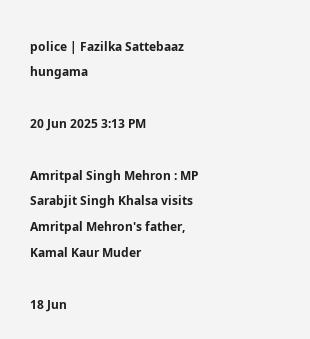police | Fazilka Sattebaaz hungama

20 Jun 2025 3:13 PM

Amritpal Singh Mehron : MP Sarabjit Singh Khalsa visits Amritpal Mehron's father, Kamal Kaur Muder

18 Jun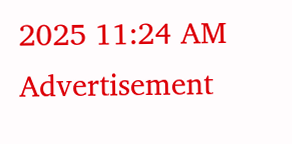2025 11:24 AM
Advertisement